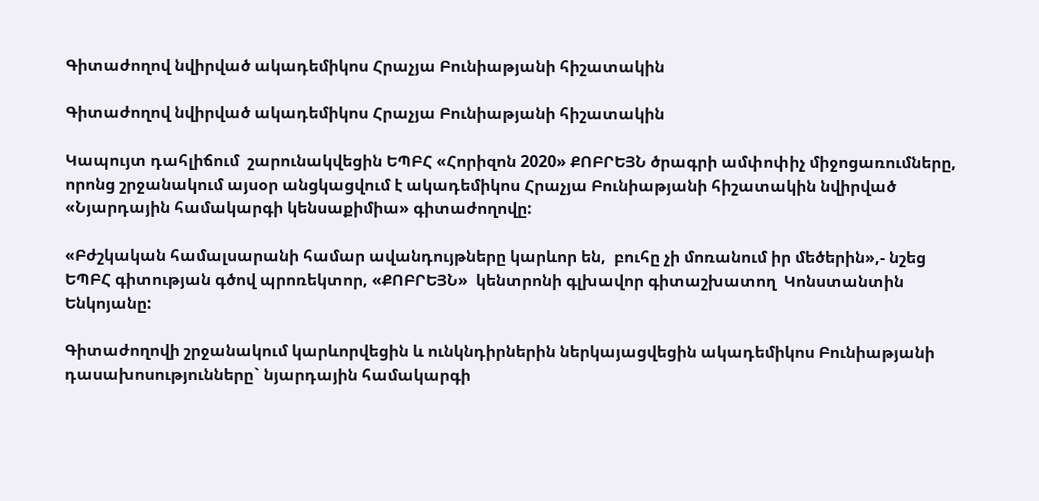Գիտաժողով նվիրված ակադեմիկոս Հրաչյա Բունիաթյանի հիշատակին

Գիտաժողով նվիրված ակադեմիկոս Հրաչյա Բունիաթյանի հիշատակին

Կապույտ դահլիճում  շարունակվեցին ԵՊԲՀ «Հորիզոն 2020» ՔՈԲՐԵՅՆ ծրագրի ամփոփիչ միջոցառումները, որոնց շրջանակում այսօր անցկացվում է ակադեմիկոս Հրաչյա Բունիաթյանի հիշատակին նվիրված «Նյարդային համակարգի կենսաքիմիա» գիտաժողովը:

«Բժշկական համալսարանի համար ավանդույթները կարևոր են,  բուհը չի մոռանում իր մեծերին»,- նշեց ԵՊԲՀ գիտության գծով պրոռեկտոր, «ՔՈԲՐԵՅՆ»  կենտրոնի գլխավոր գիտաշխատող  Կոնստանտին Ենկոյանը:

Գիտաժողովի շրջանակում կարևորվեցին և ունկնդիրներին ներկայացվեցին ակադեմիկոս Բունիաթյանի դասախոսությունները` նյարդային համակարգի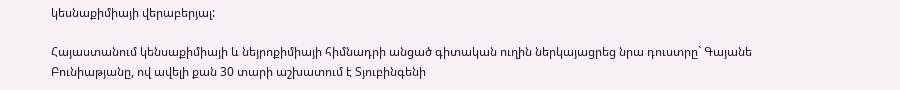կեսնաքիմիայի վերաբերյալ:

Հայաստանում կենսաքիմիայի և նեյրոքիմիայի հիմնադրի անցած գիտական ուղին ներկայացրեց նրա դուստրը` Գայանե Բունիաթյանը, ով ավելի քան 30 տարի աշխատում է Տյուբինգենի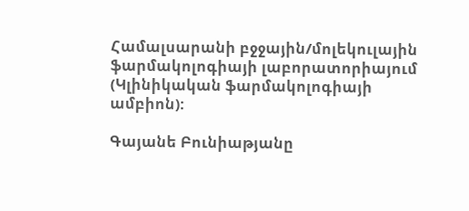Համալսարանի բջջային/մոլեկուլային ֆարմակոլոգիայի լաբորատորիայում (Կլինիկական ֆարմակոլոգիայի ամբիոն):

Գայանե Բունիաթյանը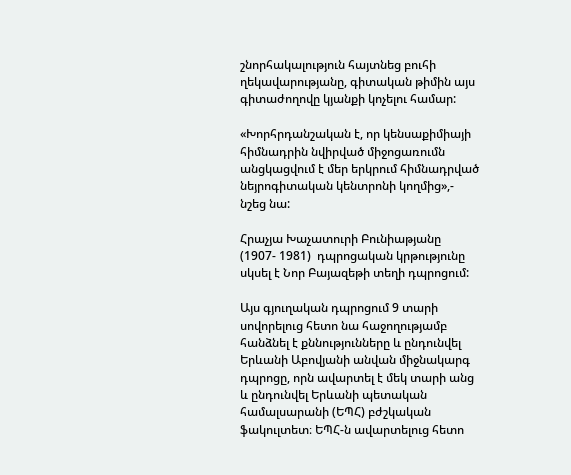շնորհակալություն հայտնեց բուհի ղեկավարությանը, գիտական թիմին այս գիտաժողովը կյանքի կոչելու համար:

«Խորհրդանշական է, որ կենսաքիմիայի հիմնադրին նվիրված միջոցառումն անցկացվում է մեր երկրում հիմնադրված նեյրոգիտական կենտրոնի կողմից»,- նշեց նա:

Հրաչյա Խաչատուրի Բունիաթյանը  (1907- 1981)  դպրոցական կրթությունը սկսել է Նոր Բայազեթի տեղի դպրոցում:

Այս գյուղական դպրոցում 9 տարի սովորելուց հետո նա հաջողությամբ հանձնել է քննությունները և ընդունվել Երևանի Աբովյանի անվան միջնակարգ դպրոցը, որն ավարտել է մեկ տարի անց և ընդունվել Երևանի պետական համալսարանի (ԵՊՀ) բժշկական ֆակուլտետ։ ԵՊՀ-ն ավարտելուց հետո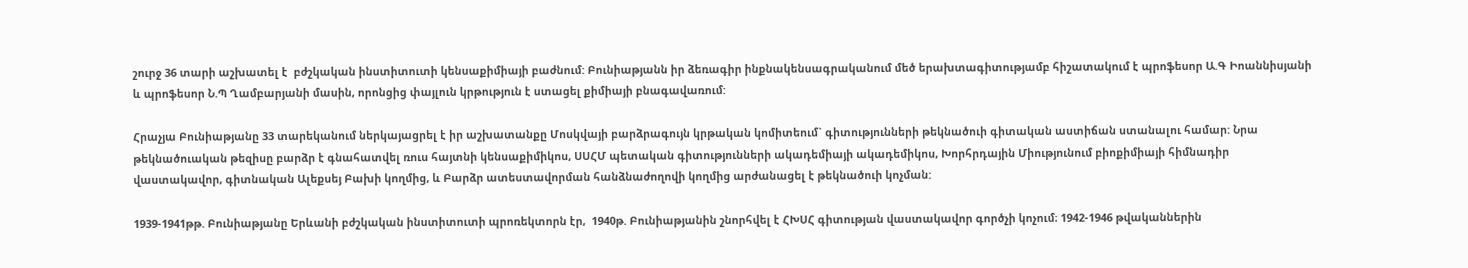շուրջ 36 տարի աշխատել է  բժշկական ինստիտուտի կենսաքիմիայի բաժնում: Բունիաթյանն իր ձեռագիր ինքնակենսագրականում մեծ երախտագիտությամբ հիշատակում է պրոֆեսոր Ա.Գ Իոաննիսյանի և պրոֆեսոր Ն.Պ Ղամբարյանի մասին, որոնցից փայլուն կրթություն է ստացել քիմիայի բնագավառում:

Հրաչյա Բունիաթյանը 33 տարեկանում ներկայացրել է իր աշխատանքը Մոսկվայի բարձրագույն կրթական կոմիտեում` գիտությունների թեկնածուի գիտական աստիճան ստանալու համար: Նրա թեկնածուական թեզիսը բարձր է գնահատվել ռուս հայտնի կենսաքիմիկոս, ՍՍՀՄ պետական գիտությունների ակադեմիայի ակադեմիկոս, Խորհրդային Միությունում բիոքիմիայի հիմնադիր վաստակավոր, գիտնական Ալեքսեյ Բախի կողմից, և Բարձր ատեստավորման հանձնաժողովի կողմից արժանացել է թեկնածուի կոչման:

1939-1941թթ. Բունիաթյանը Երևանի բժշկական ինստիտուտի պրոռեկտորն էր,  1940թ. Բունիաթյանին շնորհվել է ՀԽՍՀ գիտության վաստակավոր գործչի կոչում։ 1942-1946 թվականներին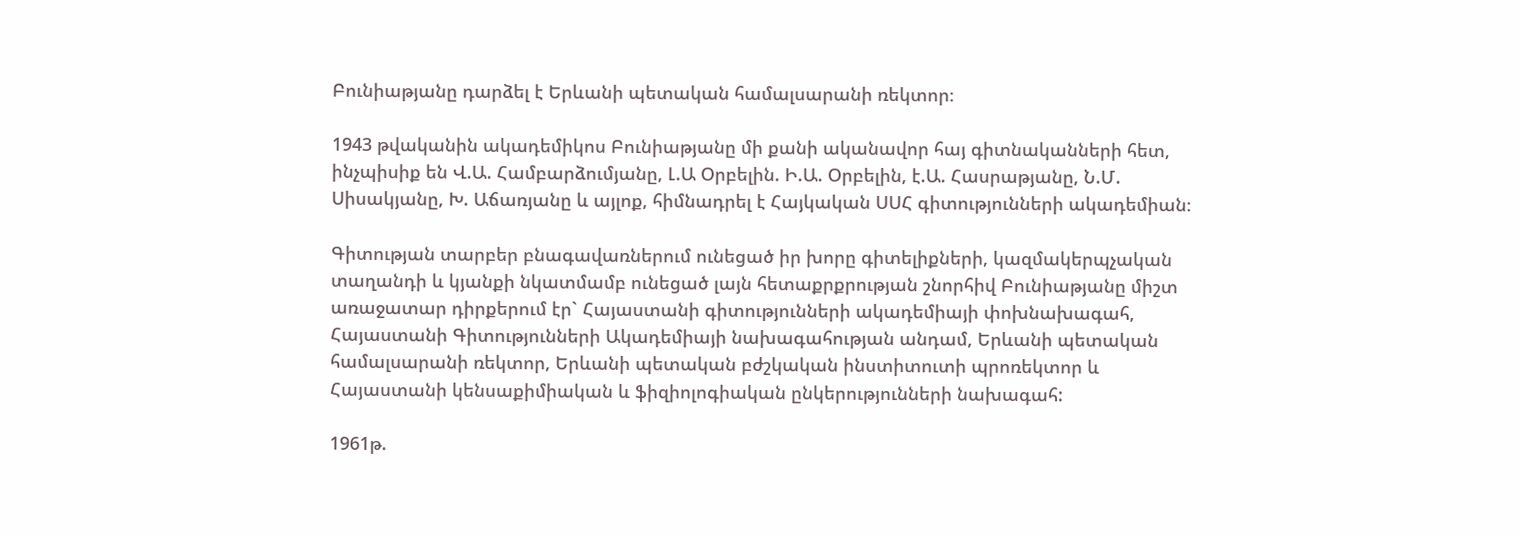Բունիաթյանը դարձել է Երևանի պետական համալսարանի ռեկտոր։

1943 թվականին ակադեմիկոս Բունիաթյանը մի քանի ականավոր հայ գիտնականների հետ, ինչպիսիք են Վ.Ա. Համբարձումյանը, Լ.Ա Օրբելին. Ի.Ա. Օրբելին, է.Ա. Հասրաթյանը, Ն.Մ. Սիսակյանը, Խ. Աճառյանը և այլոք, հիմնադրել է Հայկական ՍՍՀ գիտությունների ակադեմիան։

Գիտության տարբեր բնագավառներում ունեցած իր խորը գիտելիքների, կազմակերպչական տաղանդի և կյանքի նկատմամբ ունեցած լայն հետաքրքրության շնորհիվ Բունիաթյանը միշտ առաջատար դիրքերում էր` Հայաստանի գիտությունների ակադեմիայի փոխնախագահ, Հայաստանի Գիտությունների Ակադեմիայի նախագահության անդամ, Երևանի պետական համալսարանի ռեկտոր, Երևանի պետական բժշկական ինստիտուտի պրոռեկտոր և Հայաստանի կենսաքիմիական և ֆիզիոլոգիական ընկերությունների նախագահ:

1961թ.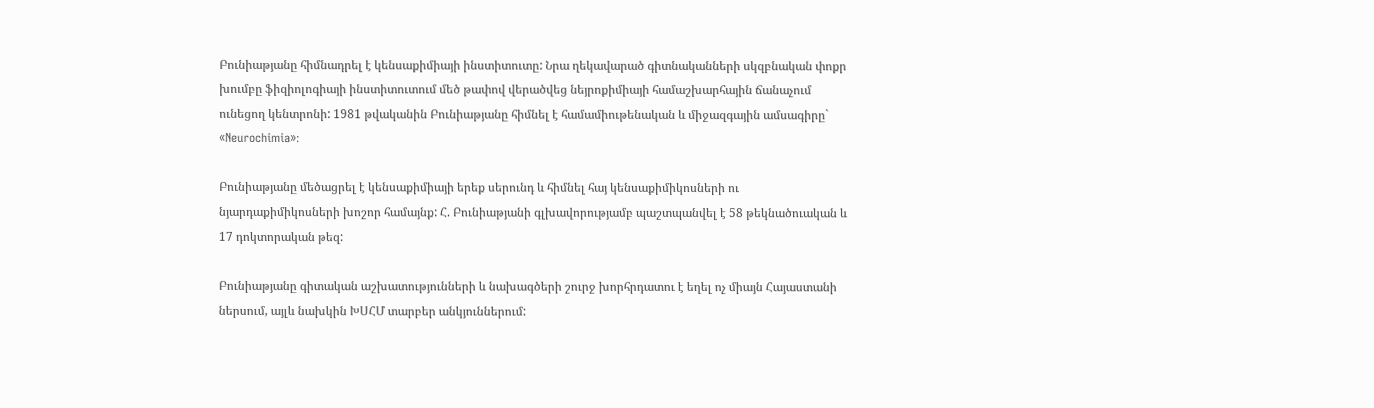Բունիաթյանը հիմնադրել է կենսաքիմիայի ինստիտուտը: Նրա ղեկավարած գիտնականների սկզբնական փոքր խումբը ֆիզիոլոգիայի ինստիտուտում մեծ թափով վերածվեց նեյրոքիմիայի համաշխարհային ճանաչում ունեցող կենտրոնի: 1981 թվականին Բունիաթյանը հիմնել է համամիութենական և միջազգային ամսագիրը` «Neurochimia»։

Բունիաթյանը մեծացրել է կենսաքիմիայի երեք սերունդ և հիմնել հայ կենսաքիմիկոսների ու նյարդաքիմիկոսների խոշոր համայնք: Հ. Բունիաթյանի գլխավորությամբ պաշտպանվել է 58 թեկնածուական և 17 դոկտորական թեզ:

Բունիաթյանը գիտական աշխատությունների և նախագծերի շուրջ խորհրդատու է եղել ոչ միայն Հայաստանի ներսում, այլև նախկին ԽՍՀՄ տարբեր անկյուններում: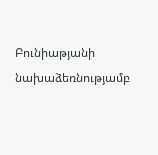Բունիաթյանի նախաձեռնությամբ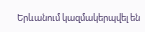Երևանում կազմակերպվել են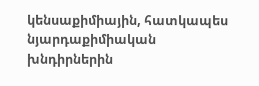կենսաքիմիային, հատկապես նյարդաքիմիական խնդիրներին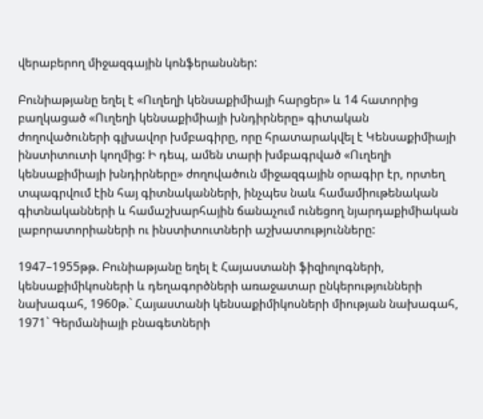վերաբերող միջազգային կոնֆերանսներ:

Բունիաթյանը եղել է «Ուղեղի կենսաքիմիայի հարցեր» և 14 հատորից բաղկացած «Ուղեղի կենսաքիմիայի խնդիրները» գիտական ժողովածուների գլխավոր խմբագիրը, որը հրատարակվել է Կենսաքիմիայի ինստիտուտի կողմից: Ի դեպ, ամեն տարի խմբագրված «Ուղեղի կենսաքիմիայի խնդիրները» ժողովածուն միջազգային օրագիր էր, որտեղ տպագրվում էին հայ գիտնականների, ինչպես նաև համամիութենական գիտնականների և համաշխարհային ճանաչում ունեցող նյարդաքիմիական լաբորատորիաների ու ինստիտուտների աշխատությունները:

1947–1955թթ. Բունիաթյանը եղել է Հայաստանի ֆիզիոլոգների, կենսաքիմիկոսների և դեղագործների առաջատար ընկերությունների նախագահ, 1960թ.` Հայաստանի կենսաքիմիկոսների միության նախագահ, 1971` Գերմանիայի բնագետների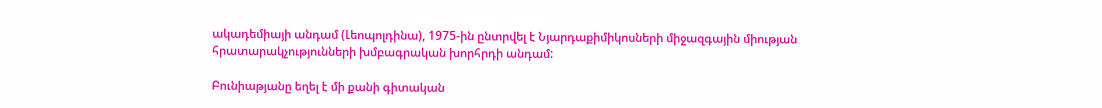ակադեմիայի անդամ (Լեոպոլդինա), 1975-ին ընտրվել է Նյարդաքիմիկոսների միջազգային միության հրատարակչությունների խմբագրական խորհրդի անդամ:

Բունիաթյանը եղել է մի քանի գիտական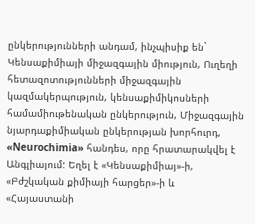ընկերությունների անդամ, ինչպիսիք են` Կենսաքիմիայի միջազգային միություն, Ուղեղի հետազոտությունների միջազգային կազմակերպություն, կենսաքիմիկոսների համամիութենական ընկերություն, Միջազգային նյարդաքիմիական ընկերության խորհուրդ, «Neurochimia» հանդես, որը հրատարակվել է Անգլիայում: Եղել է «Կենսաքիմիայ»-ի, «Բժշկական քիմիայի հարցեր»-ի և «Հայաստանի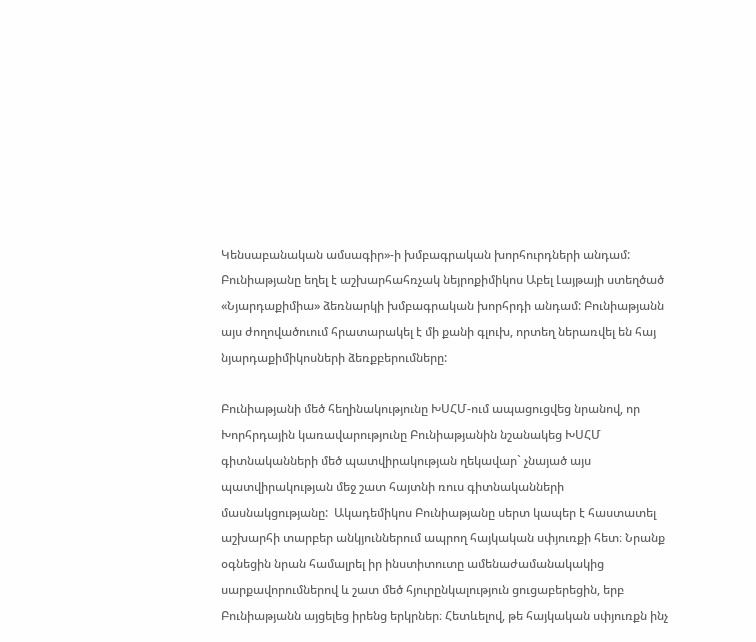Կենսաբանական ամսագիր»-ի խմբագրական խորհուրդների անդամ: Բունիաթյանը եղել է աշխարհահռչակ նեյրոքիմիկոս Աբել Լայթայի ստեղծած «Նյարդաքիմիա» ձեռնարկի խմբագրական խորհրդի անդամ: Բունիաթյանն այս ժողովածուում հրատարակել է մի քանի գլուխ, որտեղ ներառվել են հայ նյարդաքիմիկոսների ձեռքբերումները:

Բունիաթյանի մեծ հեղինակությունը ԽՍՀՄ-ում ապացուցվեց նրանով, որ Խորհրդային կառավարությունը Բունիաթյանին նշանակեց ԽՍՀՄ գիտնականների մեծ պատվիրակության ղեկավար` չնայած այս պատվիրակության մեջ շատ հայտնի ռուս գիտնականների մասնակցությանը:  Ակադեմիկոս Բունիաթյանը սերտ կապեր է հաստատել աշխարհի տարբեր անկյուններում ապրող հայկական սփյուռքի հետ։ Նրանք օգնեցին նրան համալրել իր ինստիտուտը ամենաժամանակակից սարքավորումներով և շատ մեծ հյուրընկալություն ցուցաբերեցին, երբ Բունիաթյանն այցելեց իրենց երկրներ։ Հետևելով, թե հայկական սփյուռքն ինչ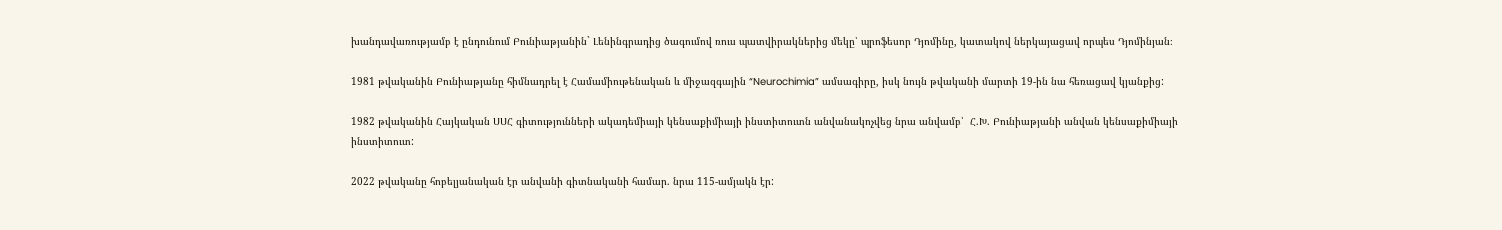խանդավառությամբ է ընդունում Բունիաթյանին` Լենինգրադից ծագումով ռուս պատվիրակներից մեկը՝ պրոֆեսոր Դյոմինը, կատակով ներկայացավ որպես Դյոմինյան։

1981 թվականին Բունիաթյանը հիմնադրել է Համամիութենական և միջազգային “Neurochimia” ամսագիրը, իսկ նույն թվականի մարտի 19-ին նա հեռացավ կյանքից:

1982 թվականին Հայկական ՍՍՀ գիտությունների ակադեմիայի կենսաքիմիայի ինստիտուտն անվանակոչվեց նրա անվամբ՝  Հ.Խ. Բունիաթյանի անվան կենսաքիմիայի ինստիտուտ:

2022 թվականը հոբելյանական էր անվանի գիտնականի համար. նրա 115-ամյակն էր: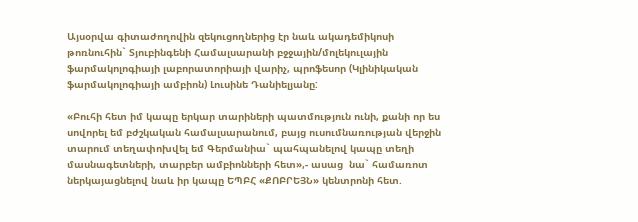Այսօրվա գիտաժողովին զեկուցողներից էր նաև ակադեմիկոսի թոռնուհին` Տյուբինգենի Համալսարանի բջջային/մոլեկուլային ֆարմակոլոգիայի լաբորատորիայի վարիչ, պրոֆեսոր (Կլինիկական ֆարմակոլոգիայի ամբիոն) Լուսինե Դանիելյանը:

«Բուհի հետ իմ կապը երկար տարիների պատմություն ունի, քանի որ ես սովորել եմ բժշկական համալսարանում, բայց ուսումնառության վերջին տարում տեղափոխվել եմ Գերմանիա` պահպանելով կապը տեղի մասնագետների, տարբեր ամբիոնների հետ»,- ասաց  նա` համառոտ ներկայացնելով նաև իր կապը ԵՊԲՀ «ՔՈԲՐԵՅՆ» կենտրոնի հետ.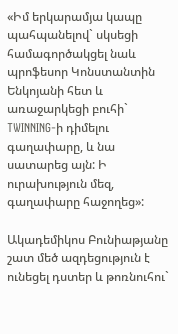«Իմ երկարամյա կապը պահպանելով` սկսեցի համագործակցել նաև պրոֆեսոր Կոնստանտին Ենկոյանի հետ և առաջարկեցի բուհի` TWINNING-ի դիմելու գաղափարը, և նա սատարեց այն: Ի ուրախություն մեզ, գաղափարը հաջողեց»:

Ակադեմիկոս Բունիաթյանը  շատ մեծ ազդեցություն է ունեցել դստեր և թոռնուհու`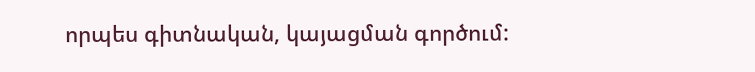որպես գիտնական, կայացման գործում: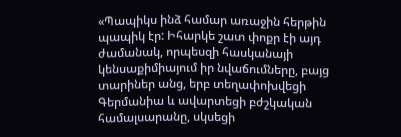«Պապիկս ինձ համար առաջին հերթին պապիկ էր: Իհարկե շատ փոքր էի այդ ժամանակ, որպեսզի հասկանայի կենսաքիմիայում իր նվաճումները, բայց տարիներ անց, երբ տեղափոխվեցի Գերմանիա և ավարտեցի բժշկական համալսարանը, սկսեցի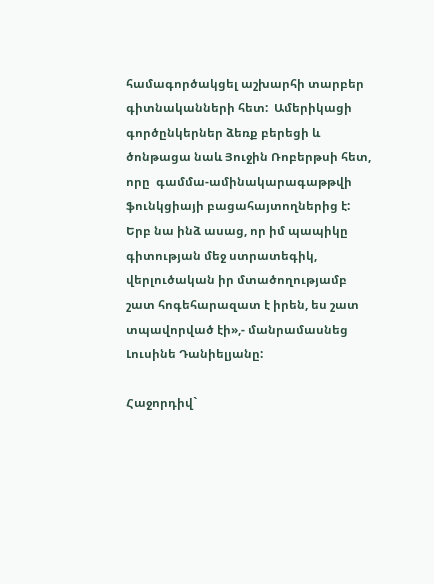համագործակցել աշխարհի տարբեր գիտնականների հետ:  Ամերիկացի գործընկերներ ձեռք բերեցի և ծոնթացա նաև Յուջին Ռոբերթսի հետ, որը  գամմա-ամինակարագաթթվի ֆունկցիայի բացահայտողներից է: Երբ նա ինձ ասաց, որ իմ պապիկը  գիտության մեջ ստրատեգիկ, վերլուծական իր մտածողությամբ շատ հոգեհարազատ է իրեն, ես շատ տպավորված էի»,- մանրամասնեց Լուսինե Դանիելյանը:

Հաջորդիվ`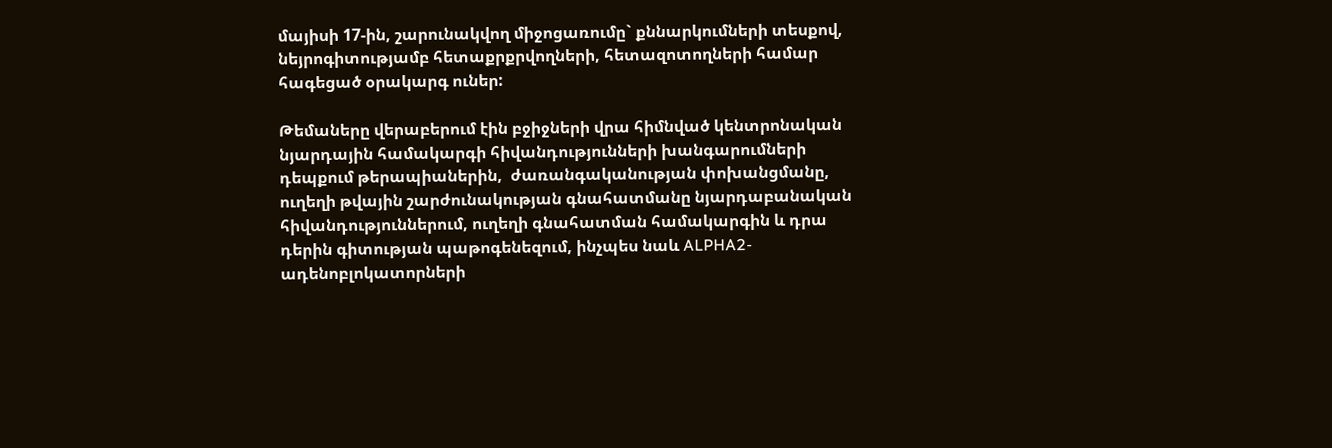մայիսի 17-ին, շարունակվող միջոցառումը` քննարկումների տեսքով, նեյրոգիտությամբ հետաքրքրվողների, հետազոտողների համար հագեցած օրակարգ ուներ:

Թեմաները վերաբերում էին բջիջների վրա հիմնված կենտրոնական նյարդային համակարգի հիվանդությունների խանգարումների դեպքում թերապիաներին,  ժառանգականության փոխանցմանը,  ուղեղի թվային շարժունակության գնահատմանը նյարդաբանական հիվանդություններում, ուղեղի գնահատման համակարգին և դրա դերին գիտության պաթոգենեզում, ինչպես նաև ALPHA2-ադենոբլոկատորների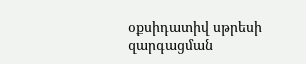օքսիդատիվ սթրեսի զարգացման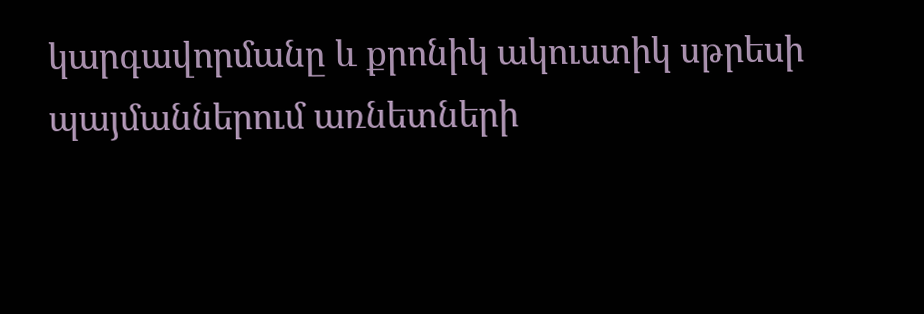կարգավորմանը և քրոնիկ ակուստիկ սթրեսի պայմաններում առնետների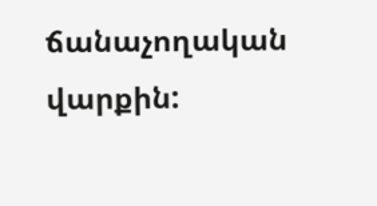ճանաչողական վարքին: